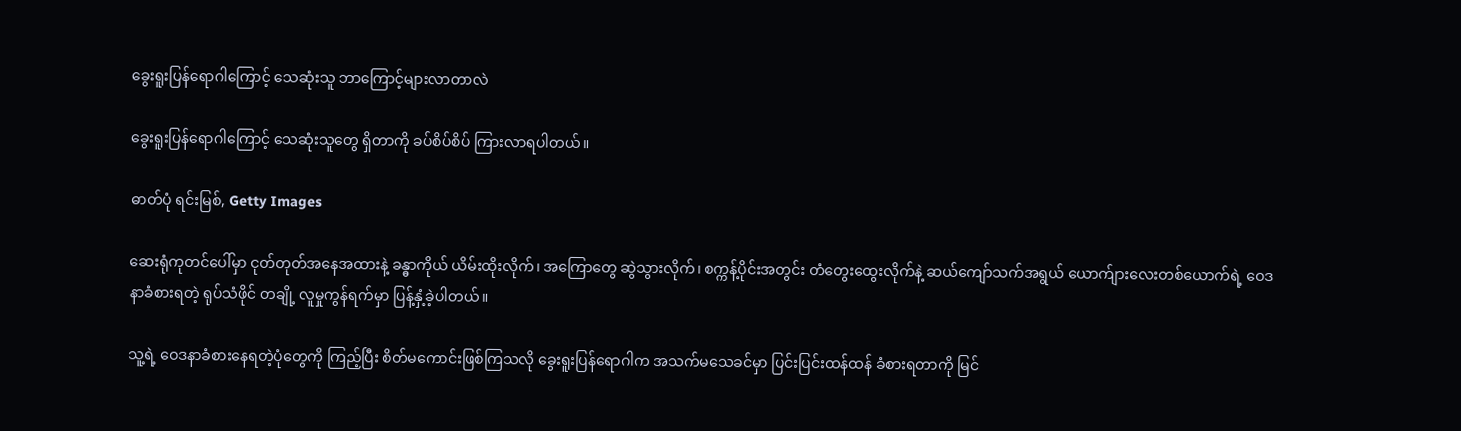ခွေးရူးပြန်ရောဂါကြောင့် သေဆုံးသူ ဘာကြောင့်များလာတာလဲ

ခွေးရူးပြန်ရောဂါကြောင့် သေဆုံးသူတွေ ရှိတာကို ခပ်စိပ်စိပ် ကြားလာရပါတယ်။

ဓာတ်ပုံ ရင်းမြစ်, Getty Images

ဆေးရုံကုတင်ပေါ်မှာ ငုတ်တုတ်အနေအထားနဲ့ ခန္ဓာကိုယ် ယိမ်းထိုးလိုက်၊ အကြောတွေ ဆွဲသွားလိုက်၊ စက္ကန့်ပိုင်းအတွင်း တံတွေးထွေးလိုက်နဲ့ ဆယ်ကျော်သက်အရွယ် ယောက်ျားလေးတစ်ယောက်ရဲ့ ဝေဒနာခံစားရတဲ့ ရုပ်သံဖိုင် တချို့ လူမှုကွန်ရက်မှာ ပြန့်နှံ့ခဲ့ပါတယ်။

သူ့ရဲ့ ဝေဒနာခံစားနေရတဲ့ပုံတွေကို ကြည့်ပြီး စိတ်မကောင်းဖြစ်ကြသလို ခွေးရူးပြန်ရောဂါက အသက်မသေခင်မှာ ပြင်းပြင်းထန်ထန် ခံစားရတာကို မြင်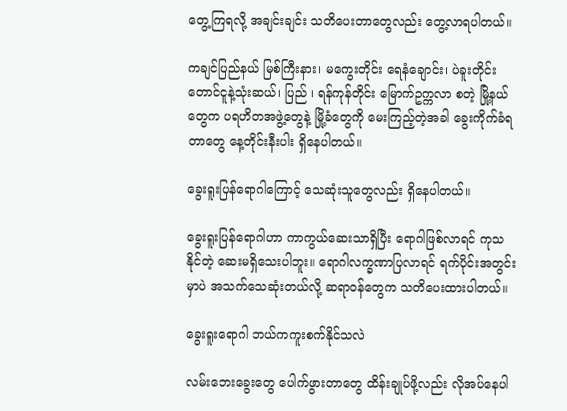တွေ့ကြရလို့ အချင်းချင်း သတိပေးတာတွေလည်း တွေ့လာရပါတယ်။

ကချင်ပြည်နယ် မြစ်ကြီးနား၊ မကွေးတိုင်း ရေနံချောင်း၊ ပဲခူးတိုင်း တောင်ငူနဲ့သုံးဆယ်၊ ပြည် ၊ ရန်ကုန်တိုင်း မြောက်ဥက္ကလာ စတဲ့ မြို့နယ်တွေက ပရဟိတအဖွဲ့တွေနဲ့ မြို့ခံတွေကို မေးကြည့်တဲ့အခါ ခွေးကိုက်ခံရတာတွေ နေ့တိုင်းနီးပါး ရှိနေပါတယ်။

ခွေးရူးပြန်ရောဂါကြောင့် သေဆုံးသူတွေလည်း ရှိနေပါတယ်။

ခွေးရူးပြန်ရောဂါဟာ ကာကွယ်ဆေးသာရှိပြီး ရောဂါဖြစ်လာရင် ကုသနိုင်တဲ့ ဆေးမရှိသေးပါဘူး။ ရောဂါလက္ခဏာပြလာရင် ရက်ပိုင်းအတွင်းမှာပဲ အသက်သေဆုံးတယ်လို့ ဆရာဝန်တွေက သတိပေးထားပါတယ်။

ခွေးရူးရောဂါ ဘယ်ကကူးစက်နိုင်သလဲ

လမ်းဘေးခွေးတွေ ပေါက်ဖွားတာတွေ ထိန်းချုပ်ဖို့လည်း လိုအပ်နေပါ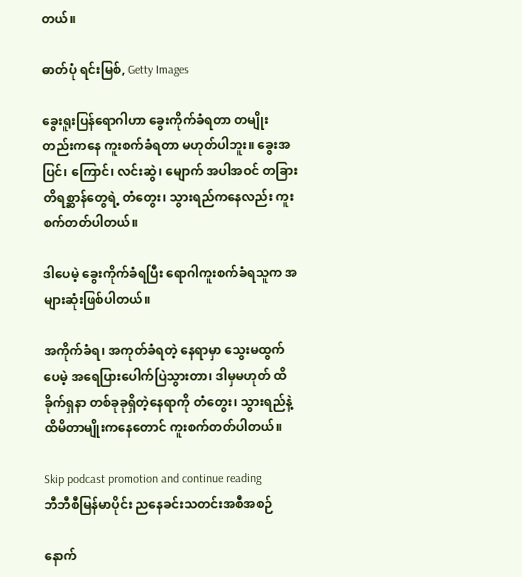တယ်။

ဓာတ်ပုံ ရင်းမြစ်, Getty Images

ခွေးရူးပြန်ရောဂါဟာ ခွေးကိုက်ခံရတာ တမျိုးတည်းကနေ ကူးစက်ခံရတာ မဟုတ်ပါဘူး။ ခွေးအပြင်၊ ကြောင်၊ လင်းဆွဲ၊ မျောက် အပါအဝင် တခြားတိရစ္ဆာန်တွေရဲ့ တံတွေး၊ သွားရည်ကနေလည်း ကူးစက်တတ်ပါတယ်။

ဒါပေမဲ့ ခွေးကိုက်ခံရပြီး ‌ရောဂါကူးစက်ခံရသူက အများဆုံးဖြစ်ပါတယ်။

အကိုက်ခံရ၊ အကုတ်ခံရတဲ့ နေရာမှာ သွေးမထွက်ပေမဲ့ အရေပြားပေါက်ပြဲသွားတာ၊ ဒါမှမဟုတ် ထိခိုက်ရှနာ တစ်ခုခုရှိတဲ့နေရာကို တံတွေး၊ သွားရည်နဲ့ ထိမိတာမျိုးကနေတောင် ကူးစက်တတ်ပါတယ်။

Skip podcast promotion and continue reading
ဘီဘီစီမြန်မာပိုင်း ညနေခင်းသတင်းအစီအစဉ်

နောက်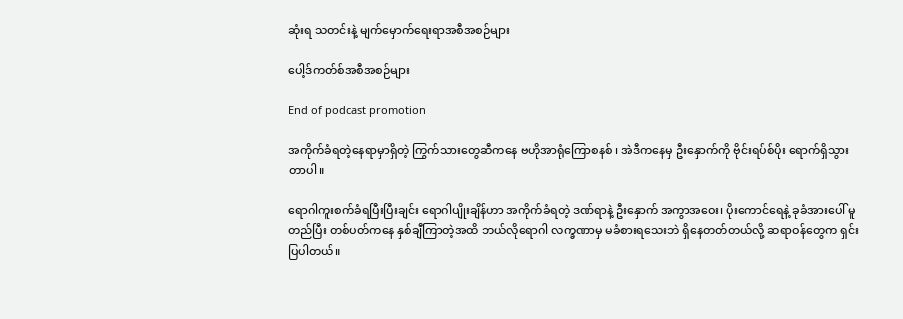ဆုံးရ သတင်းနဲ့ မျက်မှောက်ရေးရာအစီအစဉ်များ

ပေါ့ဒ်ကတ်စ်အစီအစဉ်များ

End of podcast promotion

အကိုက်ခံရတဲ့နေရာမှာရှိတဲ့ ကြွက်သားတွေဆီကနေ ဗဟိုအာရုံကြောစနစ် ၊ အဲဒီကနေမှ ဦးနှောက်ကို ဗိုင်းရပ်စ်ပိုး ရောက်ရှိသွားတာပါ။

ရောဂါကူးစက်ခံရပြီးပြီးချင်း ရောဂါပျိုးချိန်ဟာ အကိုက်ခံရတဲ့ ဒဏ်ရာနဲ့ ဦးနှောက် အကွာအဝေး၊ ပိုးကောင်ရေနဲ့ ခုခံအားပေါ် မူတည်ပြီး တစ်ပတ်ကနေ နှစ်ချီကြာတဲ့အထိ ဘယ်လိုရောဂါ လက္ခဏာမှ မခံစားရသေးဘဲ ရှိနေတတ်တယ်လို့ ဆရာဝန်တွေက ရှင်းပြပါတယ်။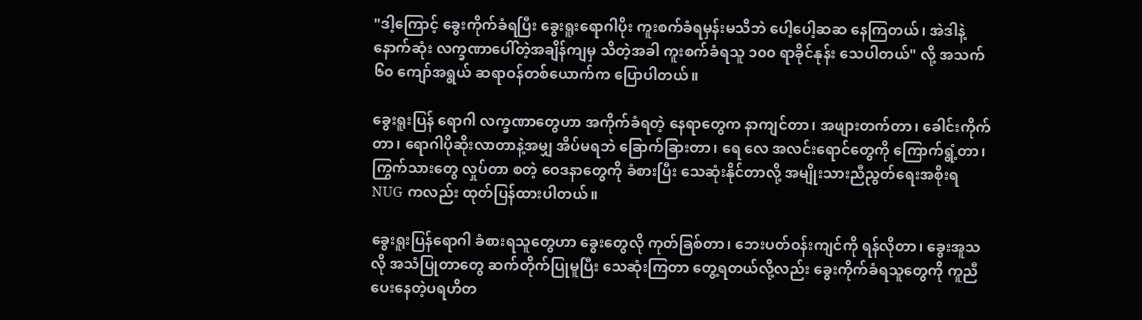"ဒါ့ကြောင့် ခွေးကိုက်ခံရပြီး ခွေးရူးရောဂါပိုး ကူးစက်ခံရမှန်းမသိဘဲ ပေါ့ပေါ့ဆဆ နေကြတယ်၊ အဲဒါနဲ့ နောက်ဆုံး လက္ခဏာပေါ်တဲ့အချိန်ကျမှ သိတဲ့အခါ ကူးစက်ခံရသူ ၁၀၀ ရာခိုင်နုန်း သေပါတယ်" လို့ အသက် ၆၀ ကျော်အရွယ် ဆရာဝန်တစ်ယောက်က ပြောပါတယ်။

ခွေးရူးပြန် ရောဂါ လက္ခဏာတွေဟာ အကိုက်ခံရတဲ့ နေရာတွေက နာကျင်တာ၊ အဖျားတက်တာ၊ ခေါင်းကိုက်တာ၊ ရောဂါပိုဆိုးလာတာနဲ့အမျှ အိပ်မရဘဲ ခြောက်ခြားတာ၊ ရေ လေ အလင်းရောင်တွေကို ကြောက်ရွံ့တာ၊ ကြွက်သားတွေ လှုပ်တာ စတဲ့ ဝေဒနာတွေကို ခံစားပြီး သေဆုံးနိုင်တာလို့ အမျိုးသားညီညွတ်ရေးအစိုးရ NUG ကလည်း ထုတ်ပြန်ထားပါတယ်။

ခွေးရူးပြန်ရောဂါ ခံစားရသူတွေဟာ ခွေးတွေလို ကုတ်ခြစ်တာ၊ ဘေးပတ်ဝန်းကျင်ကို ရန်လိုတာ၊ ခွေးအူသလို အသံပြုတာတွေ ဆက်တိုက်ပြုမူပြီး သေဆုံးကြတာ တွေ့ရတယ်လို့လည်း ခွေးကိုက်ခံရသူတွေကို ကူညီပေးနေတဲ့ပရဟိတ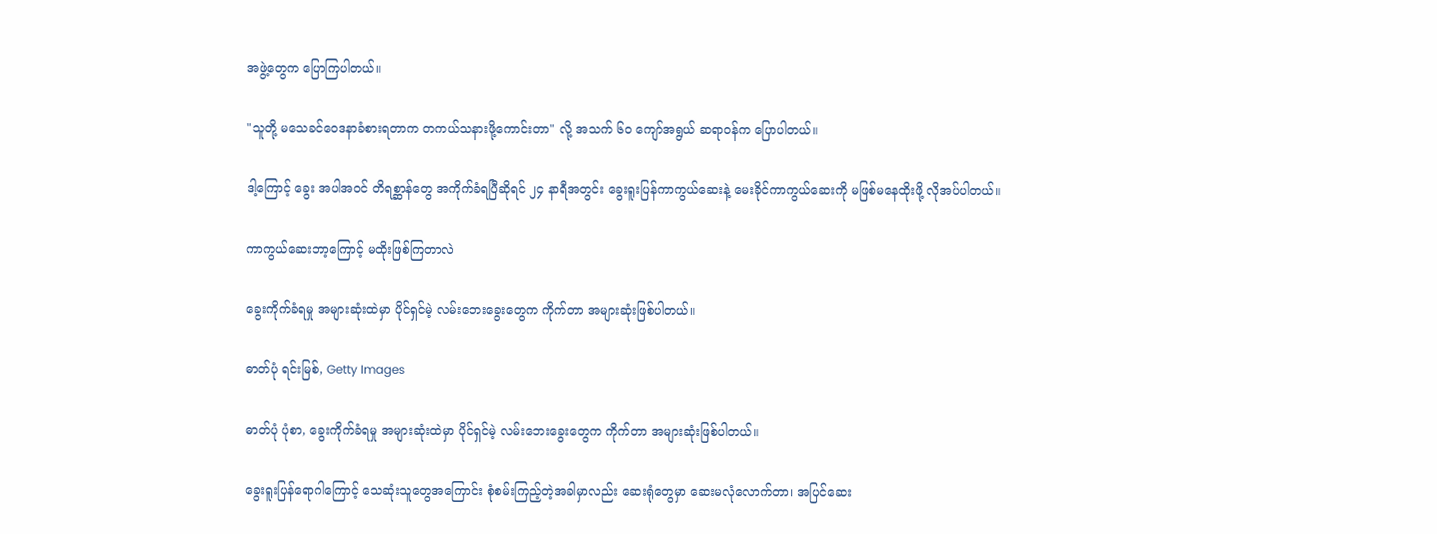အဖွဲ့တွေက ပြောကြပါတယ်။

"သူတို့ မသေခင်ဝေဒနာခံစားရတာက တကယ်သနားဖို့ကောင်းတာ" လို့ အသက် ၆၀ ကျော်အရွယ် ဆရာဝန်က ပြောပါတယ်။

ဒါ့ကြောင့် ခွေး အပါအဝင် တိရစ္ဆာန်တွေ အကိုက်ခံရပြီဆိုရင် ၂၄ နာရီအတွင်း ခွေးရူးပြန်ကာကွယ်ဆေးနဲ့ မေးခိုင်ကာကွယ်ဆေးကို မဖြစ်မနေထိုးဖို့ လိုအပ်ပါတယ်။

ကာကွယ်ဆေးဘာ့ကြောင့် မထိုးဖြစ်ကြတာလဲ

ခွေးကိုက်ခံရမှု အများဆုံးထဲမှာ ပိုင်ရှင်မဲ့ လမ်းဘေးခွေးတွေက ကိုက်တာ အများဆုံးဖြစ်ပါတယ်။

ဓာတ်ပုံ ရင်းမြစ်, Getty Images

ဓာတ်ပုံ ပုံစာ, ခွေးကိုက်ခံရမှု အများဆုံးထဲမှာ ပိုင်ရှင်မဲ့ လမ်းဘေးခွေးတွေက ကိုက်တာ အများဆုံးဖြစ်ပါတယ်။

ခွေးရူးပြန်ရောဂါကြောင့် သေဆုံးသူတွေအကြောင်း စုံစမ်းကြည့်တဲ့အခါမှာလည်း ဆေးရုံတွေမှာ ဆေးမလုံလောက်တာ၊ အပြင်ဆေး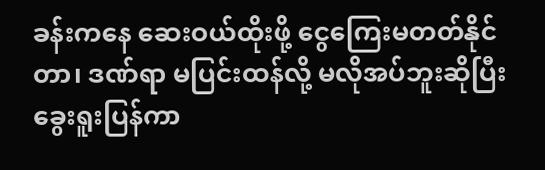ခန်းကနေ ဆေးဝယ်ထိုးဖို့ ငွေကြေးမတတ်နိုင်တာ၊ ဒဏ်ရာ မပြင်းထန်လို့ မလိုအပ်ဘူးဆိုပြီး ခွေးရူးပြန်ကာ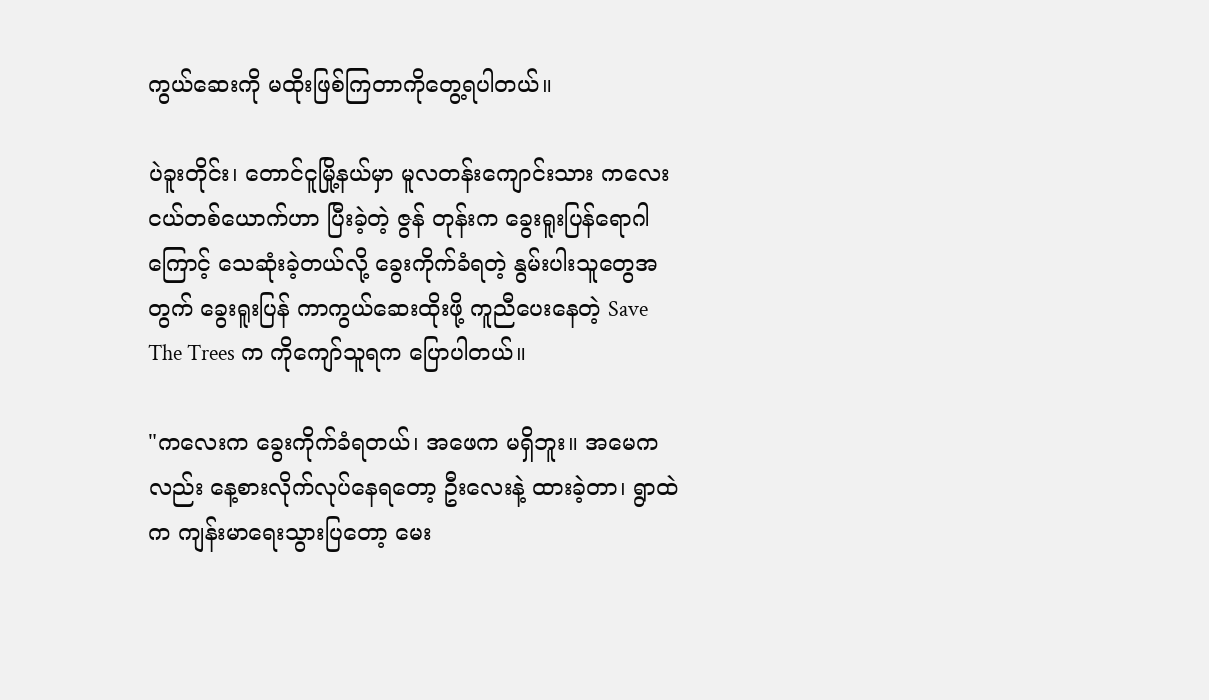ကွယ်ဆေးကို မထိုးဖြစ်ကြတာကိုတွေ့ရပါတယ်။

ပဲခူးတိုင်း၊ တောင်ငူမြို့နယ်မှာ မူလတန်းကျောင်းသား ကလေးငယ်တစ်ယောက်ဟာ ပြီးခဲ့တဲ့ ဇွန် တုန်းက ခွေးရူးပြန်ရောဂါကြောင့် သေဆုံးခဲ့တယ်လို့ ခွေးကိုက်ခံရတဲ့ နွမ်းပါးသူတွေအတွက် ခွေးရူးပြန် ကာကွယ်ဆေးထိုးဖို့ ကူညီပေးနေတဲ့ Save The Trees က ကိုကျော်သူရက ပြောပါတယ်။

"ကလေးက ခွေးကိုက်ခံရတယ်၊ အဖေက မရှိဘူး။ အမေကလည်း နေ့စားလိုက်လုပ်နေရတော့ ဦးလေးနဲ့ ထားခဲ့တာ၊ ရွာထဲက ကျန်းမာရေးသွားပြတော့ မေး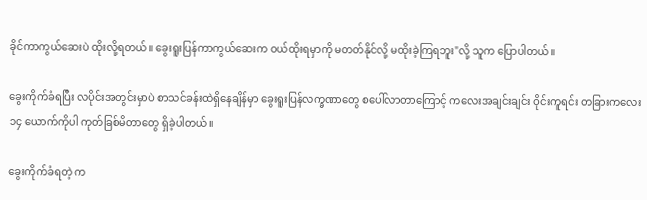ခိုင်ကာကွယ်ဆေးပဲ ထိုးလို့ရတယ်။ ခွေးရူးပြန်ကာကွယ်ဆေးက ဝယ်ထိုးရမှာကို မတတ်နိုင်လို့ မထိုးခဲ့ကြရဘူး"လို့ သူက ပြောပါတယ်။

ခွေးကိုက်ခံရပြီး လပိုင်းအတွင်းမှာပဲ စာသင်ခန်းထဲရှိနေချိန်မှာ ခွေးရူးပြန်လက္ခဏာတွေ စပေါ်လာတာကြောင့် ကလေးအချင်းချင်း ဝိုင်းကူရင်း တခြားကလေး ၁၄ ယောက်ကိုပါ ကုတ်ခြစ်မိတာတွေ ရှိခဲ့ပါတယ်။

ခွေးကိုက်ခံရတဲ့ က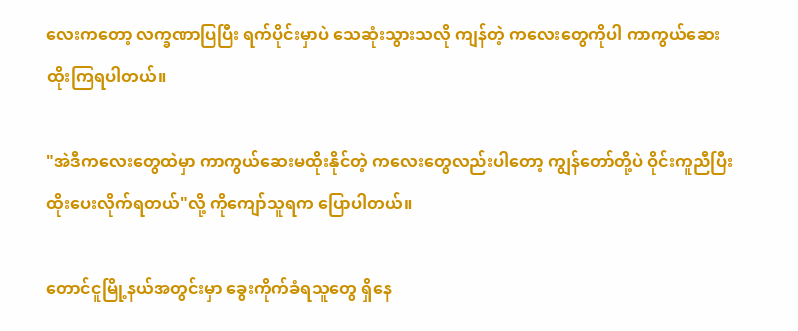လေးကတော့ လက္ခဏာပြပြီး ရက်ပိုင်းမှာပဲ သေဆုံးသွားသလို ကျန်တဲ့ ကလေးတွေကိုပါ ကာကွယ်ဆေးထိုးကြရပါတယ်။

"အဲဒီကလေးတွေထဲမှာ ကာကွယ်ဆေးမထိုးနိုင်တဲ့ ကလေးတွေလည်းပါတော့ ကျွန်တော်တို့ပဲ ဝိုင်းကူညီပြီး ထိုးပေးလိုက်ရတယ်"လို့ ကိုကျော်သူရက ပြောပါတယ်။

တောင်ငူမြို့နယ်အတွင်းမှာ ခွေးကိုက်ခံရသူတွေ ရှိနေ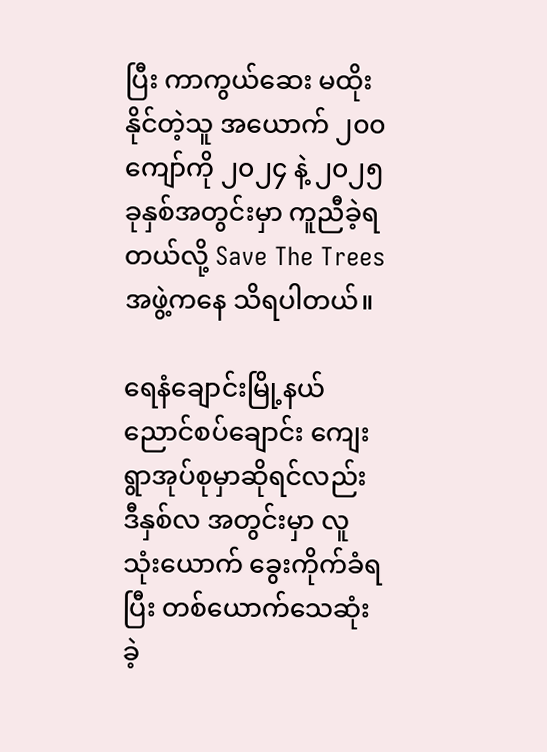ပြီး ကာကွယ်ဆေး မထိုးနိုင်တဲ့သူ အယောက် ၂၀၀ ကျော်ကို ၂၀၂၄ နဲ့ ၂၀၂၅ ခုနှစ်အတွင်းမှာ ကူညီခဲ့ရတယ်လို့ Save The Trees အဖွဲ့ကနေ သိရပါတယ်။

ရေနံချောင်းမြို့နယ် ညောင်စပ်ချောင်း ကျေးရွာအုပ်စုမှာဆိုရင်လည်း ဒီနှစ်လ အတွင်းမှာ လူ သုံးယောက် ခွေးကိုက်ခံရပြီး တစ်ယောက်သေဆုံးခဲ့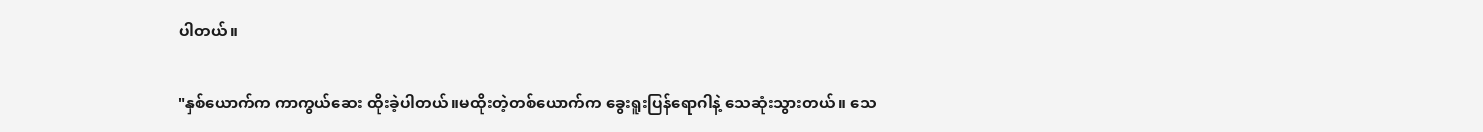ပါတယ်။

"နှစ်ယောက်က ကာကွယ်ဆေး ထိုးခဲ့ပါတယ်။မထိုးတဲ့တစ်ယောက်က ခွေးရူးပြန်ရောဂါနဲ့ သေဆုံးသွားတယ်။ သေ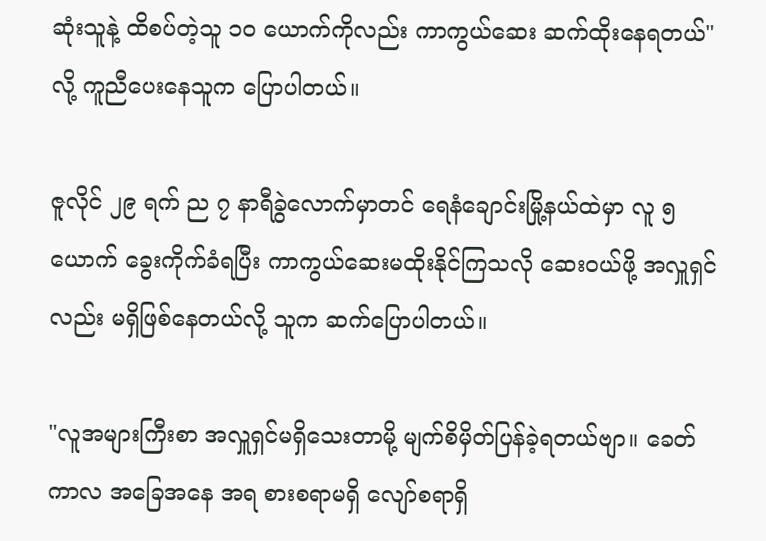ဆုံးသူနဲ့ ထိစပ်တဲ့သူ ၁၀ ယောက်ကိုလည်း ကာကွယ်ဆေး ဆက်ထိုးနေရတယ်"လို့ ကူညီပေးနေသူက ပြောပါတယ်။

ဇူလိုင် ၂၉ ရက် ည ၇ နာရီခွဲလောက်မှာတင် ရေနံချောင်းမြို့နယ်ထဲမှာ လူ ၅ ယောက် ခွေးကိုက်ခံရပြီး ကာကွယ်ဆေးမထိုးနိုင်ကြသလို ဆေးဝယ်ဖို့ အလှူရှင်လည်း မရှိဖြစ်နေတယ်လို့ သူက ဆက်ပြောပါတယ်။

"လူအများကြီးစာ အလှူရှင်မရှိသေးတာမို့ မျက်စိမှိတ်ပြန်ခဲ့ရတယ်ဗျာ။ ခေတ် ကာလ အခြေအနေ အရ စားစရာမရှိ လျော်စရာရှိ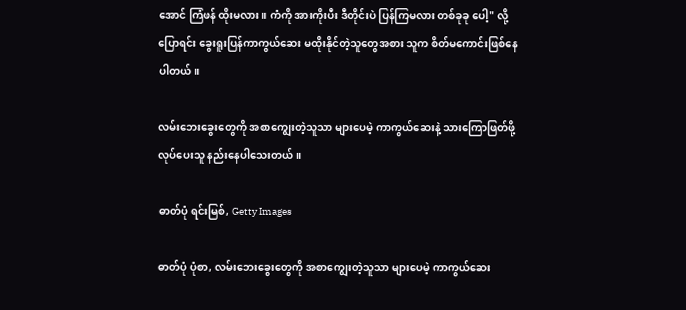အောင် ကြံဖန် ထိုးမလား။ ကံကို အားကိုးပီး ဒီတိုင်းပဲ ပြန်ကြမလား တစ်ခုခု ပေါ့" လို့ ပြောရင်း ခွေးရူးပြန်ကာကွယ်ဆေး မထိုးနိုင်တဲ့သူတွေအစား သူက စိတ်မကောင်းဖြစ်နေပါတယ်။

လမ်းဘေးခွေးတွေကို အစာကျွေးတဲ့သူသာ များပေမဲ့ ကာကွယ်ဆေးနဲ့ သားကြောဖြတ်ဖို့ လုပ်ပေးသူ နည်းနေပါသေးတယ်။

ဓာတ်ပုံ ရင်းမြစ်, Getty Images

ဓာတ်ပုံ ပုံစာ, လမ်းဘေးခွေးတွေကို အစာကျွေးတဲ့သူသာ များပေမဲ့ ကာကွယ်ဆေး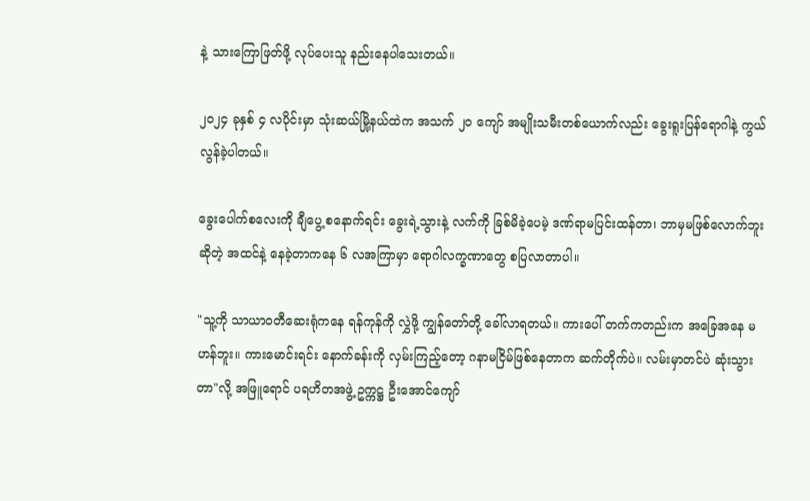နဲ့ သားကြောဖြတ်ဖို့ လုပ်ပေးသူ နည်းနေပါသေးတယ်။

၂၀၂၄ ခုနှစ် ၄ လပိုင်းမှာ သုံးဆယ်မြို့နယ်ထဲက အသက် ၂၀ ကျော် အမျိုးသမီးတစ်ယောက်လည်း ခွေးရူးပြန်ရောဂါနဲ့ ကွယ်လွန်ခဲ့ပါတယ်။

ခွေးပေါက်စလေးကို ချီပွေ့ စနောက်ရင်း ခွေးရဲ့သွားနဲ့ လက်ကို ခြစ်မိခဲ့ပေမဲ့ ဒဏ်ရာမပြင်းထန်တာ၊ ဘာမှမဖြစ်လောက်ဘူးဆိုတဲ့ အထင်နဲ့ နေခဲ့တာကနေ ၆ လအကြာမှာ ရောဂါလက္ခဏာတွေ စပြလာတာပါ။

"သူ့ကို သာယာဝတီဆေးရုံကနေ ရန်ကုန်ကို လွှဲဖို့ ကျွန်တော်တို့ ခေါ်လာရတယ်။ ကားပေါ် တက်ကတည်းက အခြေအနေ မဟန်ဘူး။ ကားမောင်းရင်း နောက်ခန်းကို လှမ်းကြည့်တော့ ဂနာမငြိမ်ဖြစ်နေတာက ဆက်တိုက်ပဲ။ လမ်းမှာတင်ပဲ ဆုံးသွားတာ"လို့ အဖြူရောင် ပရဟိတအဖွဲ့ ဥက္ကဋ္ဌ ဦးအောင်ကျော်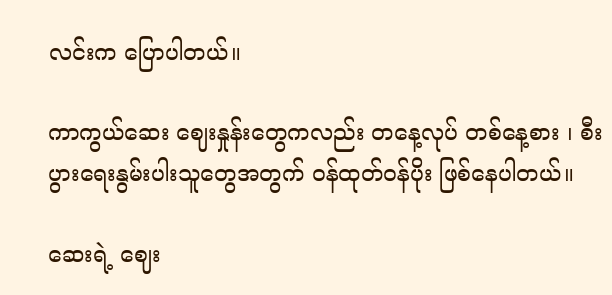လင်းက ပြောပါတယ်။

ကာကွယ်ဆေး ဈေးနှုန်းတွေကလည်း တနေ့လုပ် တစ်နေ့စား ၊ စီးပွားရေးနွမ်းပါးသူတွေအတွက် ဝန်ထုတ်ဝန်ပိုး ဖြစ်နေပါတယ်။

ဆေးရဲ့ ဈေး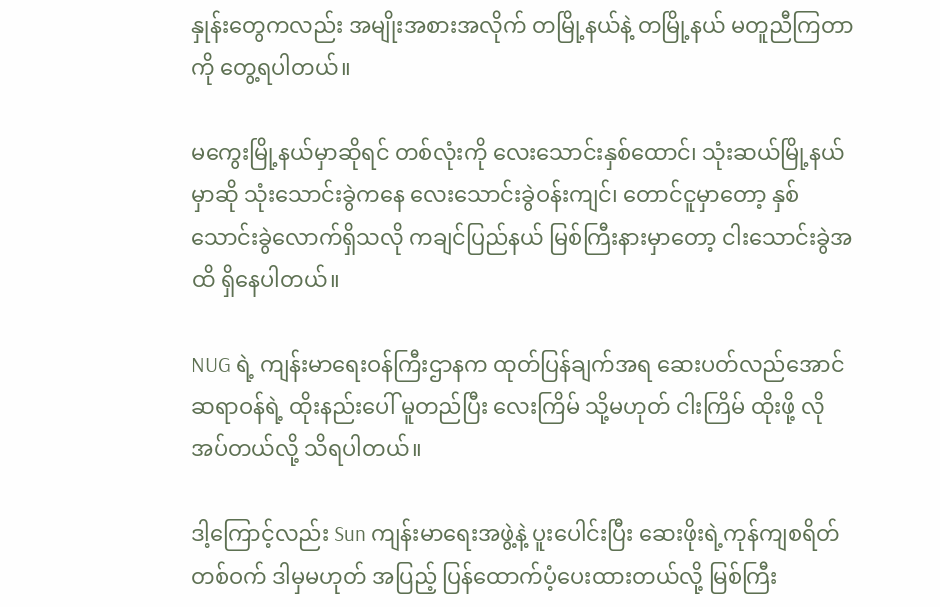နှုန်းတွေကလည်း အမျိုးအစားအလိုက် တမြို့နယ်နဲ့ တမြို့နယ် မတူညီကြတာကို တွေ့ရပါတယ်။

မကွေးမြို့နယ်မှာဆိုရင် တစ်လုံးကို လေးသောင်းနှစ်ထောင်၊ သုံးဆယ်မြို့နယ်မှာဆို သုံးသောင်းခွဲကနေ လေးသောင်းခွဲဝန်းကျင်၊ တောင်ငူမှာတော့ နှစ်သောင်းခွဲလောက်ရှိသလို ကချင်ပြည်နယ် မြစ်ကြီးနားမှာတော့ ငါးသောင်းခွဲအထိ ရှိနေပါတယ်။

NUG ရဲ့ ကျန်းမာရေးဝန်ကြီးဌာနက ထုတ်ပြန်ချက်အရ ဆေးပတ်လည်အောင် ဆရာဝန်ရဲ့ ထိုးနည်းပေါ် မူတည်ပြီး လေးကြိမ် သို့မဟုတ် ငါးကြိမ် ထိုးဖို့ လိုအပ်တယ်လို့ သိရပါတယ်။

ဒါ့ကြောင့်လည်း Sun ကျန်းမာရေးအဖွဲ့နဲ့ ပူးပေါင်းပြီး ဆေးဖိုးရဲ့ကုန်ကျစရိတ်တစ်ဝက် ဒါမှမဟုတ် အပြည့် ပြန်ထောက်ပံ့ပေးထားတယ်လို့ မြစ်ကြီး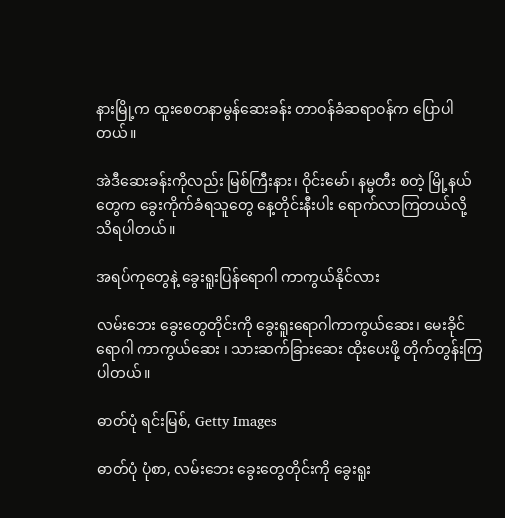နားမြို့က ထူးစေတနာမွန်ဆေးခန်း တာဝန်ခံဆရာဝန်က ပြောပါတယ်။

အဲဒီဆေးခန်းကိုလည်း မြစ်ကြီးနား၊ ဝိုင်းမော်၊ နမ္မတီး စတဲ့ မြို့နယ်တွေက ခွေးကိုက်ခံရသူတွေ နေ့တိုင်းနီးပါး ရောက်လာကြတယ်လို့ သိရပါတယ်။

အရပ်ကုတွေနဲ့ ခွေးရူးပြန်ရောဂါ ကာကွယ်နိုင်လား

လမ်းဘေး ခွေးတွေတိုင်းကို ခွေးရူးရောဂါကာကွယ်ဆေး၊ မေးခိုင်ရောဂါ ကာကွယ်ဆေး ၊ သားဆက်ခြားဆေး ထိုးပေးဖို့ တိုက်တွန်းကြပါတယ်။

ဓာတ်ပုံ ရင်းမြစ်, Getty Images

ဓာတ်ပုံ ပုံစာ, လမ်းဘေး ခွေးတွေတိုင်းကို ခွေးရူး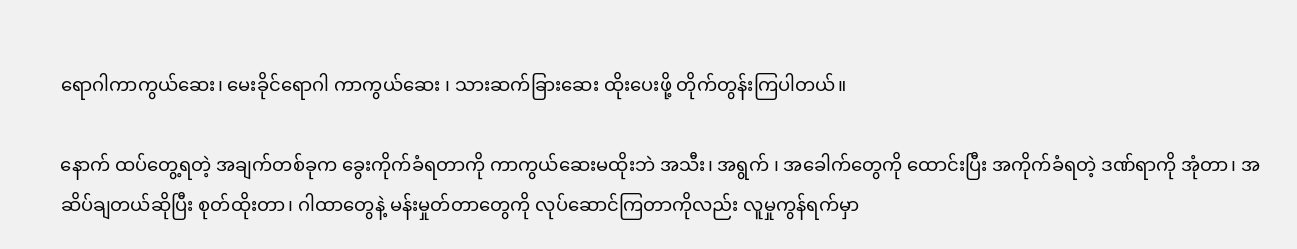ရောဂါကာကွယ်ဆေး၊ မေးခိုင်ရောဂါ ကာကွယ်ဆေး ၊ သားဆက်ခြားဆေး ထိုးပေးဖို့ တိုက်တွန်းကြပါတယ်။

နောက် ထပ်တွေ့ရတဲ့ အချက်တစ်ခုက ခွေးကိုက်ခံရတာကို ကာကွယ်ဆေးမထိုးဘဲ အသီး၊ အရွက် ၊ အခေါက်တွေကို ထောင်းပြီး အကိုက်ခံရတဲ့ ဒဏ်ရာကို အုံတာ၊ အဆိပ်ချတယ်ဆိုပြီး စုတ်ထိုးတာ၊ ဂါထာတွေနဲ့ မန်းမှုတ်တာတွေကို လုပ်ဆောင်ကြတာကိုလည်း လူမှုကွန်ရက်မှာ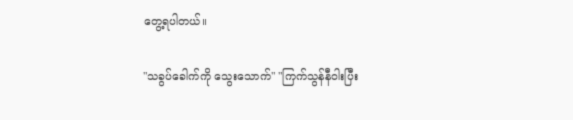တွေ့ရပါတယ်။

"သခွပ်ခေါက်ကို သွေးသောက်" "ကြက်သွန်နီဝါးပြီး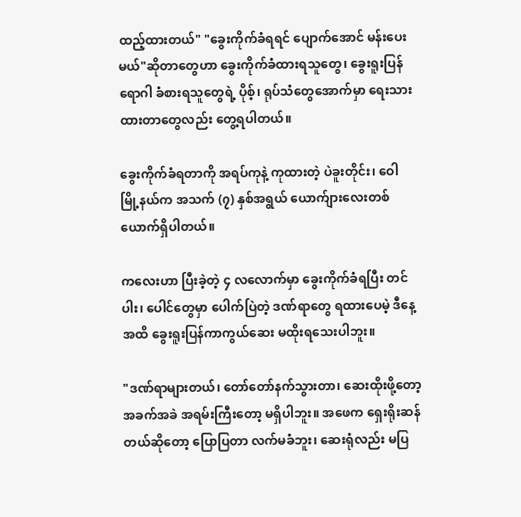ထည့်ထားတယ်" "ခွေးကိုက်ခံရရင် ပျောက်အောင် မန်းပေးမယ်"ဆိုတာတွေဟာ ခွေးကိုက်ခံထားရသူတွေ၊ ခွေးရူးပြန်ရောဂါ ခံစားရသူတွေရဲ့ ပိုစ့်၊ ရုပ်သံတွေအောက်မှာ ရေးသားထားတာတွေလည်း တွေ့ရပါတယ်။

ခွေးကိုက်ခံရတာကို အရပ်ကုနဲ့ ကုထားတဲ့ ပဲခူးတိုင်း၊ ဝေါမြို့နယ်က အသက် (၇) နှစ်အရွယ် ယောက်ျားလေးတစ်ယောက်ရှိပါတယ်။

ကလေးဟာ ပြီးခဲ့တဲ့ ၄ လလောက်မှာ ခွေးကိုက်ခံရပြီး တင်ပါး၊ ပေါင်တွေမှာ ပေါက်ပြဲတဲ့ ဒဏ်ရာတွေ ရထားပေမဲ့ ဒီနေ့အထိ ခွေးရူးပြန်ကာကွယ်ဆေး မထိုးရသေးပါဘူး။

"ဒဏ်ရာများတယ်၊ တော်တော်နက်သွားတာ၊ ဆေးထိုးဖို့တော့ အခက်အခဲ အရမ်းကြီးတော့ မရှိပါဘူး။ အဖေက ရှေးရိုးဆန်တယ်ဆိုတော့ ပြောပြတာ လက်မခံဘူး၊ ဆေးရုံလည်း မပြ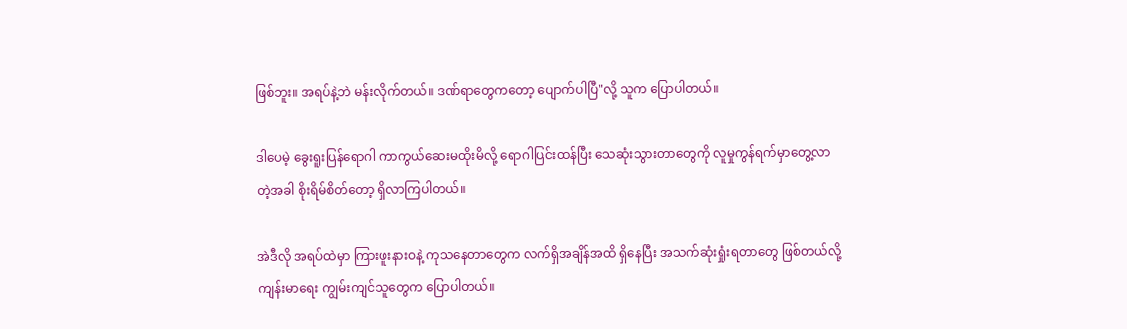ဖြစ်ဘူး။ အရပ်နဲ့ဘဲ မန်းလိုက်တယ်။ ဒဏ်ရာတွေကတော့ ပျောက်ပါပြီ"လို့ သူက ပြောပါတယ်။

ဒါပေမဲ့ ခွေးရူးပြန်ရောဂါ ကာကွယ်ဆေးမထိုးမိလို့ ရောဂါပြင်းထန်ပြီး သေဆုံးသွားတာတွေကို လူမှုကွန်ရက်မှာတွေ့လာတဲ့အခါ စိုးရိမ်စိတ်တော့ ရှိလာကြပါတယ်။

အဲဒီလို အရပ်ထဲမှာ ကြားဖူးနားဝနဲ့ ကုသနေတာတွေက လက်ရှိအချိန်အထိ ရှိနေပြီး အသက်ဆုံးရှုံးရတာတွေ ဖြစ်တယ်လို့ ကျန်းမာရေး ကျွမ်းကျင်သူတွေက ပြောပါတယ်။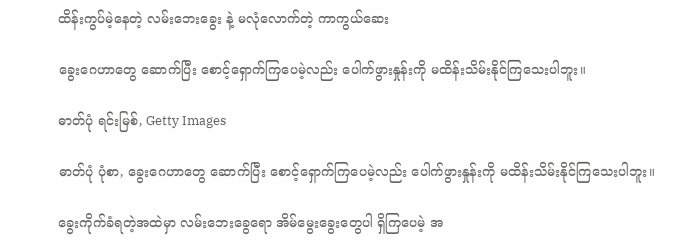ထိန်းကွပ်မဲ့နေတဲ့ လမ်းဘေးခွေး နဲ့ မလုံလောက်တဲ့ ကာကွယ်ဆေး

ခွေးဂေဟာတွေ ဆောက်ပြီး စောင့်ရှောက်ကြပေမဲ့လည်း ပေါက်ဖွားနှုန်းကို မထိန်းသိမ်းနိုင်ကြသေးပါဘူး။

ဓာတ်ပုံ ရင်းမြစ်, Getty Images

ဓာတ်ပုံ ပုံစာ, ခွေးဂေဟာတွေ ဆောက်ပြီး စောင့်ရှောက်ကြပေမဲ့လည်း ပေါက်ဖွားနှုန်းကို မထိန်းသိမ်းနိုင်ကြသေးပါဘူး။

ခွေးကိုက်ခံရတဲ့အထဲမှာ လမ်းဘေးခွေရော အိမ်မွေးခွေးတွေပါ ရှိကြပေမဲ့ အ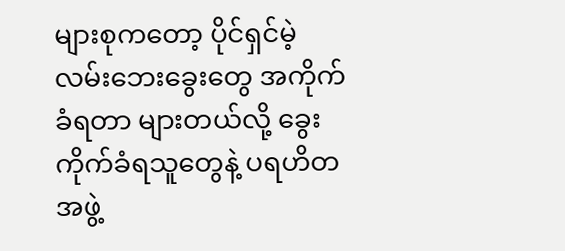များစုကတော့ ပိုင်ရှင်မဲ့ လမ်းဘေးခွေးတွေ အကိုက်ခံရတာ များတယ်လို့ ခွေးကိုက်ခံရသူတွေနဲ့ ပရဟိတအဖွဲ့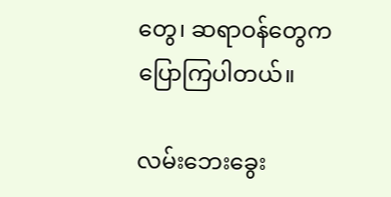တွေ၊ ဆရာဝန်တွေက ပြောကြပါတယ်။

လမ်းဘေးခွေး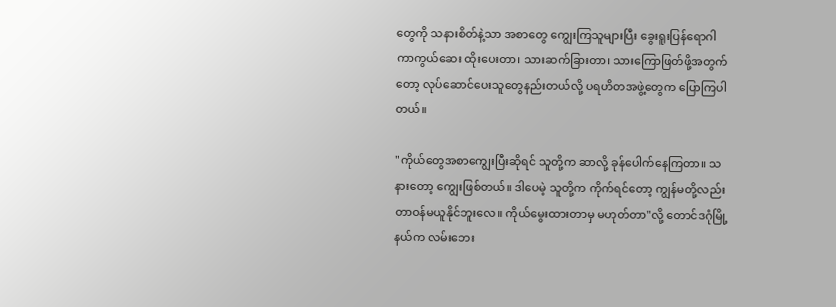တွေကို သနားစိတ်နဲ့သာ အစာတွေ ကျွေးကြသူများပြီး ခွေးရူးပြန်ရောဂါ ကာကွယ်ဆေး ထိုးပေးတာ၊ သားဆက်ခြားတာ၊ သားကြောဖြတ်ဖို့အတွက်တော့ လုပ်ဆောင်ပေးသူတွေနည်းတယ်လို့ ပရဟိတအဖွဲ့တွေက ပြောကြပါတယ်။

"ကိုယ်တွေအစာကျွေးပြီးဆိုရင် သူတို့က ဆာလို့ ခုန်ပေါက်နေကြတာ။ သနားတော့ ကျွေးဖြစ်တယ်။ ဒါပေမဲ့ သူတို့က ကိုက်ရင်တော့ ကျွန်မတို့လည်း တာဝန်မယူနိုင်ဘူးလေ။ ကိုယ်မွေးထားတာမှ မဟုတ်တာ"လို့ တောင်ဒဂုံမြို့နယ်က လမ်းဘေး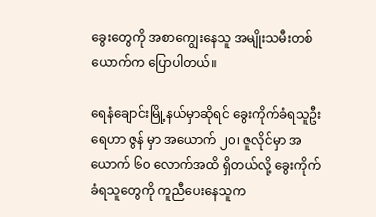ခွေးတွေကို အစာကျွေးနေသူ အမျိုးသမီးတစ်ယောက်က ပြောပါတယ်။

ရေနံချောင်းမြို့နယ်မှာဆိုရင် ခွေးကိုက်ခံရသူဦးရေဟာ ဇွန် မှာ အယောက် ၂၀၊ ဇူလိုင်မှာ အယောက် ၆၀ လောက်အထိ ရှိတယ်လို့ ခွေးကိုက်ခံရသူတွေကို ကူညီပေးနေသူက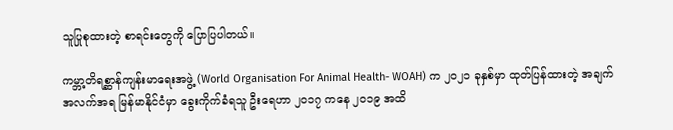သူပြုစုထားတဲ့ စာရင်းတွေကို ပြောပြပါတယ်။

ကမ္ဘာ့တိရစ္ဆာန်ကျန်းမာရေးအဖွဲ့ (World Organisation For Animal Health- WOAH) က ၂၀၂၁ ခုနှစ်မှာ ထုတ်ပြန်ထားတဲ့ အချက်အလက်အရ မြန်မာနိုင်ငံမှာ ခွေးကိုက်ခံရသူ ဦးရေဟာ ၂၀၁၇ ကနေ ၂၀၁၉ အထိ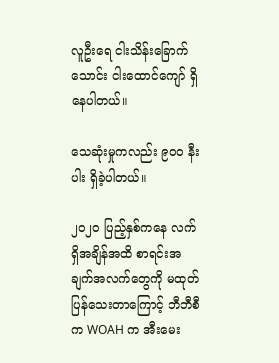လူဦးရေ ငါးသိန်းခြောက်သောင်း ငါးထောင်ကျော် ရှိနေပါတယ်။

သေဆုံးမှုကလည်း ၉၀၀ နီးပါး ရှိခဲ့ပါတယ်။

၂၀၂၀ ပြည့်နှစ်ကနေ လက်ရှိအချိန်အထိ စာရင်းအချက်အလက်တွေကို မထုတ်ပြန်သေးတာကြောင့် ဘီဘီစီက WOAH က အီးမေး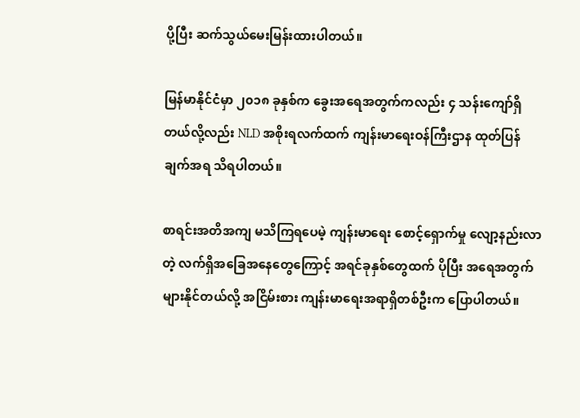ပို့ပြီး ဆက်သွယ်မေးမြန်းထားပါတယ်။

မြန်မာနိုင်ငံမှာ ၂၀၁၈ ခုနှစ်က ခွေးအရေအတွက်ကလည်း ၄ သန်းကျော်ရှိတယ်လို့လည်း NLD အစိုးရလက်ထက် ကျန်းမာရေးဝန်ကြီးဌာန ထုတ်ပြန်ချက်အရ သိရပါတယ်။

စာရင်းအတိအကျ မသိကြရပေမဲ့ ကျန်းမာ‌ရေး စောင့်ရှောက်မှု လျော့နည်းလာတဲ့ လက်ရှိအခြေအနေတွေကြောင့် အရင်ခုနှစ်တွေထက် ပိုပြီး အရေအတွက် များနိုင်တယ်လို့ အငြိမ်းစား ကျန်းမာရေးအရာရှိတစ်ဦးက ပြောပါတယ်။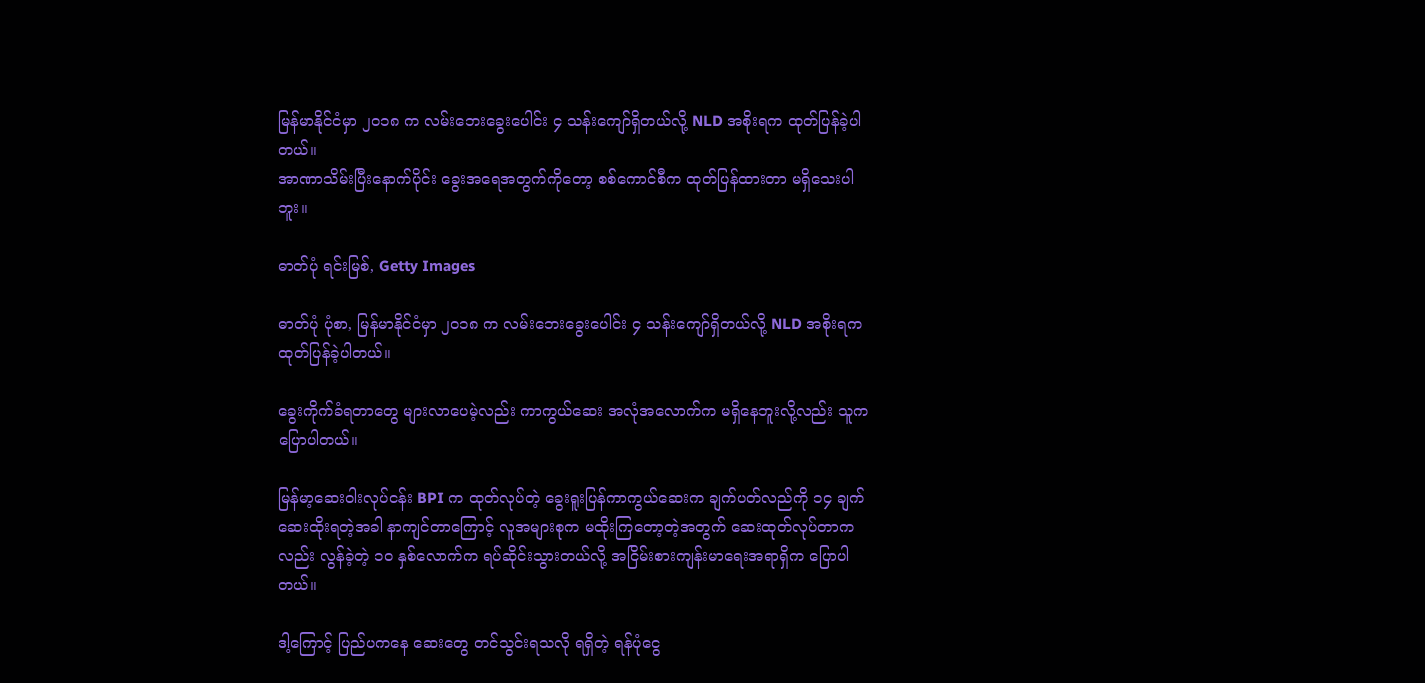မြန်မာနိုင်ငံမှာ ၂၀၁၈ က လမ်းဘေးခွေးပေါင်း ၄ သန်းကျော်ရှိတယ်လို့ NLD အစိုးရက ထုတ်ပြန်ခဲ့ပါတယ်။
အာဏာသိမ်းပြီးနောက်ပိုင်း ခွေးအရေအတွက်ကိုတော့ စစ်ကောင်စီက ထုတ်ပြန်ထားတာ မရှိသေးပါဘူး။

ဓာတ်ပုံ ရင်းမြစ်, Getty Images

ဓာတ်ပုံ ပုံစာ, မြန်မာနိုင်ငံမှာ ၂၀၁၈ က လမ်းဘေးခွေးပေါင်း ၄ သန်းကျော်ရှိတယ်လို့ NLD အစိုးရက ထုတ်ပြန်ခဲ့ပါတယ်။

ခွေးကိုက်ခံရတာတွေ များလာပေမဲ့လည်း ကာကွယ်ဆေး အလုံအလောက်က မရှိနေဘူးလို့လည်း သူက ပြောပါတယ်။

မြန်မာ့ဆေးဝါးလုပ်ငန်း BPI က ထုတ်လုပ်တဲ့ ခွေးရူးပြန်ကာကွယ်ဆေးက ချက်ပတ်လည်ကို ၁၄ ချက် ဆေးထိုးရတဲ့အခါ နာကျင်တာကြောင့် လူအများစုက မထိုးကြတော့တဲ့အတွက် ဆေးထုတ်လုပ်တာကလည်း လွန်ခဲ့တဲ့ ၁၀ နှစ်လောက်က ရပ်ဆိုင်းသွားတယ်လို့ အငြိမ်းစားကျန်းမာရေးအရာရှိက ပြောပါတယ်။

ဒါ့ကြောင့် ပြည်ပကနေ ဆေးတွေ တင်သွင်းရသလို ရရှိတဲ့ ရန်ပုံငွေ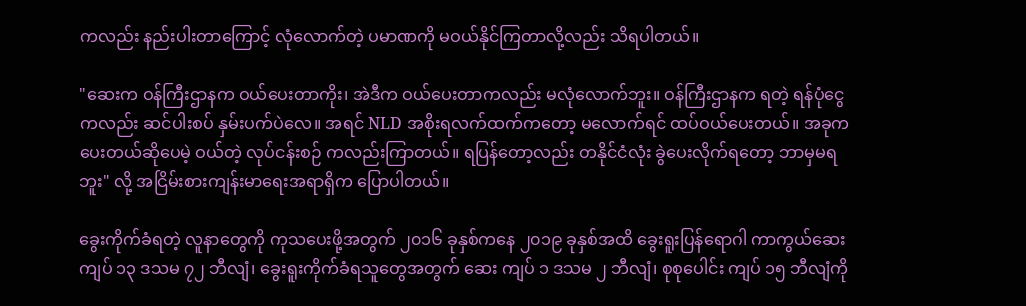ကလည်း နည်းပါးတာကြောင့် လုံလောက်တဲ့ ပမာဏကို မဝယ်နိုင်ကြတာလို့လည်း သိရပါတယ်။

"ဆေးက ဝန်ကြီးဌာနက ဝယ်ပေးတာကိုး၊ အဲဒီက ဝယ်ပေးတာကလည်း မလုံလောက်ဘူး။ ဝန်ကြီးဌာနက ရတဲ့ ရန်ပုံငွေကလည်း ဆင်ပါးစပ် နှမ်းပက်ပဲလေ။ အရင် NLD အစိုးရလက်ထက်ကတော့ မလောက်ရင် ထပ်ဝယ်ပေးတယ်။ အခုက ပေးတယ်ဆိုပေမဲ့ ဝယ်တဲ့ လုပ်ငန်းစဉ် ကလည်းကြာတယ်။ ရပြန်တော့လည်း တနိုင်ငံလုံး ခွဲပေးလိုက်ရတော့ ဘာမှမရဘူး" လို့ အငြိမ်းစားကျန်းမာရေးအရာရှိက ပြောပါတယ်။

ခွေးကိုက်ခံရတဲ့ လူနာတွေကို ကုသပေးဖို့အတွက် ၂၀၁၆ ခုနှစ်ကနေ ၂၀၁၉ ခုနှစ်အထိ ခွေးရူးပြန်ရောဂါ ကာကွယ်ဆေး ကျပ် ၁၃ ဒသမ ၇၂ ဘီလျံ၊ ခွေးရူးကိုက်ခံရသူတွေအတွက် ဆေး ကျပ် ၁ ဒသမ ၂ ဘီလျံ၊ စုစုပေါင်း ကျပ် ၁၅ ဘီလျံကို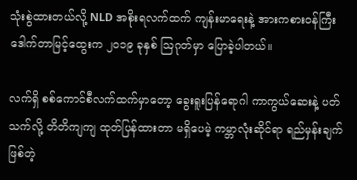သုံးစွဲထားတယ်လို့ NLD အစိုးရလက်ထက် ကျန်းမာရေးနဲ့ အားကစားဝန်ကြီး ဒေါက်တာမြင့်ထွေးက ၂၀၁၉ ခုနှစ် ဩဂုတ်မှာ ပြောခဲ့ပါတယ်။

လက်ရှိ စစ်ကောင်စီလက်ထက်မှာတော့ ခွေးရူးပြန်ရောဂါ ကာကွယ်ဆေးနဲ့ ပတ်သက်လို့ တိတိကျကျ ထုတ်ပြန်ထားတာ မရှိပေမဲ့ ကမ္ဘာလုံးဆိုင်ရာ ရည်မှန်းချက်ဖြစ်တဲ့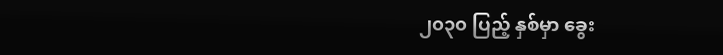၂၀၃၀ ပြည့် နှစ်မှာ ခွေး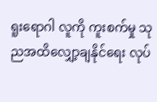ရူးရောဂါ လူကို ကူးစက်မှု သုညအထိလျှော့ချနိုင်ရေး လုပ်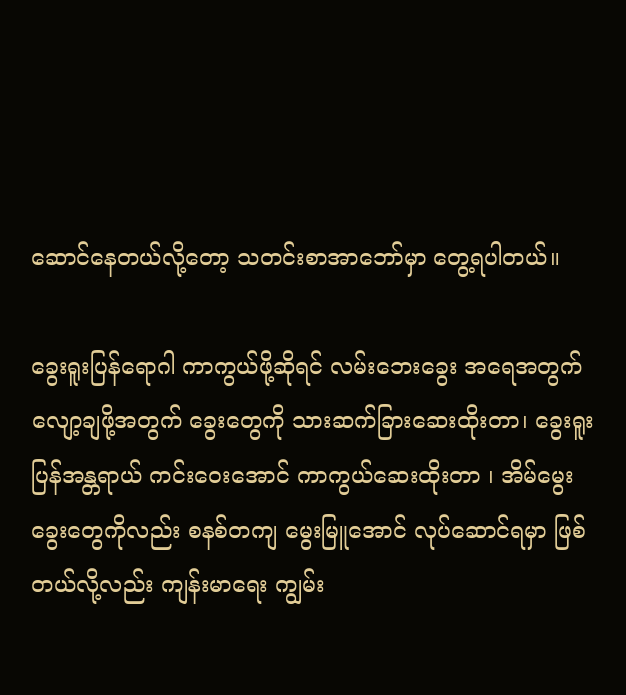ဆောင်နေတယ်လို့တော့ သတင်းစာအာဘော်မှာ တွေ့ရပါတယ်။

ခွေးရူးပြန်ရောဂါ ကာကွယ်ဖို့ဆိုရင် လမ်းဘေးခွေး အရေအတွက် လျော့ချဖို့အတွက် ခွေးတွေကို သားဆက်ခြားဆေးထိုးတာ၊ ခွေးရူးပြန်အန္တရာယ် ကင်းဝေးအောင် ကာကွယ်ဆေးထိုးတာ ၊ အိမ်မွေးခွေးတွေကိုလည်း စနစ်တကျ မွေးမြူအောင် လုပ်ဆောင်ရမှာ ဖြစ်တယ်လို့လည်း ကျန်းမာရေး ကျွမ်း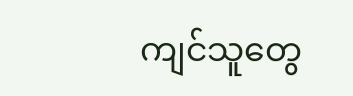ကျင်သူတွေ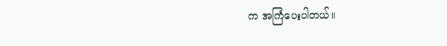က အကြံပေးပါတယ်။